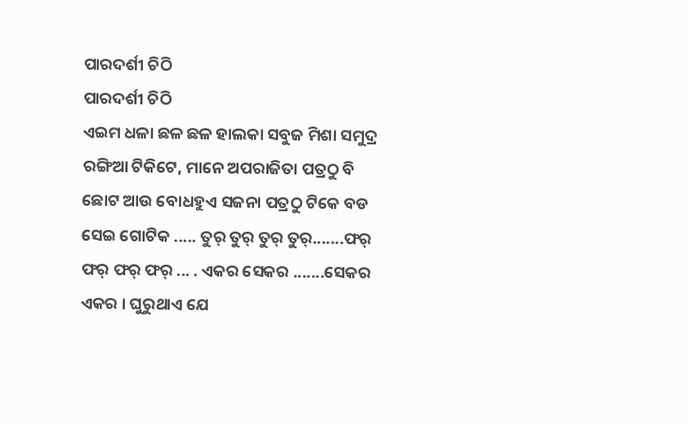ପାରଦର୍ଶୀ ଚିଠି
ପାରଦର୍ଶୀ ଚିଠି
ଏଇମ ଧଳା ଛଳ ଛଳ ହାଲକା ସବୁଜ ମିଶା ସମୁଦ୍ର ରଙ୍ଗିଆ ଟିକିଟେ, ମାନେ ଅପରାଜିତା ପତ୍ରଠୁ ବି ଛୋଟ ଆଉ ବୋଧହୁଏ ସଜନା ପତ୍ରଠୁ ଟିକେ ବଡ ସେଇ ଗୋଟିକ ..... ତୁର୍ ତୁର୍ ତୁର୍ ତୁର୍.......ଫର୍ ଫର୍ ଫର୍ ଫର୍ ... . ଏକର ସେକର .......ସେକର ଏକର । ଘୁରୁଥାଏ ଯେ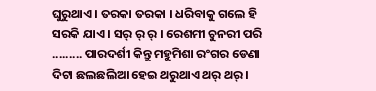ଘୁରୁଥାଏ । ତରକା ତରକା । ଧରିବାକୁ ଗଲେ ହି ସରକି ଯାଏ । ସର୍ ର୍ ର୍ । ରେଶମୀ ଚୁନରୀ ପରି ......... ପାରଦର୍ଶୀ କିନ୍ତୁ ମହୁମିଶା ରଂଗର ଡେଣା ଦିଟା ଛଲଛଲିଆ ହେଇ ଥରୁଥାଏ ଥର୍ ଥର୍ ।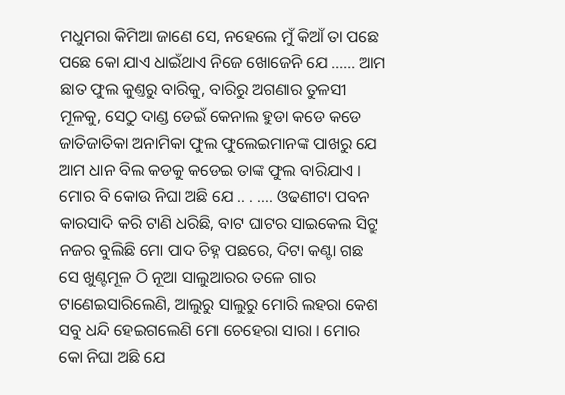ମଧୁମରା କିମିଆ ଜାଣେ ସେ, ନହେଲେ ମୁଁ କିଆଁ ତା ପଛେ ପଛେ କୋ ଯାଏ ଧାଇଁଥାଏ ନିଜେ ଖୋଜେନି ଯେ ...... ଆମ ଛାତ ଫୁଲ କୁଣ୍ତରୁ ବାରିକୁ, ବାରିରୁ ଅଗଣାର ତୁଳସୀ ମୂଳକୁ, ସେଠୁ ଦାଣ୍ଡ ଡେଇଁ କେନାଲ ହୁଡା କଡେ କଡେ ଜାତିଜାତିକା ଅନାମିକା ଫୁଲ ଫୁଲେଇମାନଙ୍କ ପାଖରୁ ଯେ ଆମ ଧାନ ବିଲ କଡକୁ କଡେଇ ତାଙ୍କ ଫୁଲ ବାରିଯାଏ । ମୋର ବି କୋଉ ନିଘା ଅଛି ଯେ .. . .... ଓଢଣୀଟା ପବନ କାରସାଦି କରି ଟାଣି ଧରିଛି, ବାଟ ଘାଟର ସାଇକେଲ ସିଟ୍ରୁ ନଜର ବୁଲିଛି ମୋ ପାଦ ଚିହ୍ନ ପଛରେ, ଦିଟା କଣ୍ଟା ଗଛ ସେ ଖୁଣ୍ଟମୂଳ ଠି ନୂଆ ସାଲୁଆରର ତଳେ ଗାର ଟାଣେଇସାରିଲେଣି, ଆଲୁରୁ ସାଲୁରୁ ମୋରି ଲହରା କେଶ ସବୁ ଧନ୍ଦି ହେଇଗଲେଣି ମୋ ଚେହେରା ସାରା । ମୋର କୋ ନିଘା ଅଛି ଯେ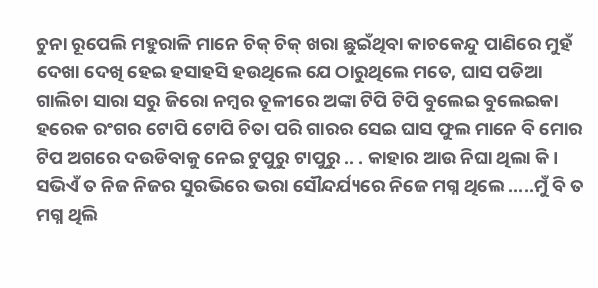ଚୁନା ରୂପେଲି ମହୁରାଳି ମାନେ ଚିକ୍ ଚିକ୍ ଖରା ଛୁଇଁଥିବା କାଚକେନ୍ଦୁ ପାଣିରେ ମୁହଁ ଦେଖା ଦେଖି ହେଇ ହସାହସି ହଉଥିଲେ ଯେ ଠାରୁଥିଲେ ମତେ, ଘାସ ପଡିଆ ଗାଲିଚା ସାରା ସରୁ ଜିରୋ ନମ୍ବର ତୂଳୀରେ ଅଙ୍କା ଟିପି ଟିପି ବୁଲେଇ ବୁଲେଇକା ହରେକ ରଂଗର ଟୋପି ଟୋପି ଚିତା ପରି ଗାରର ସେଇ ଘାସ ଫୁଲ ମାନେ ବି ମୋର ଟିପ ଅଗରେ ଦଉଡିବାକୁ ନେଇ ଟୁପୁରୁ ଟାପୁରୁ .. . କାହାର ଆଉ ନିଘା ଥିଲା କି । ସଭିଏଁ ତ ନିଜ ନିଜର ସୁରଭିରେ ଭରା ସୌନ୍ଦର୍ଯ୍ୟରେ ନିଜେ ମଗ୍ନ ଥିଲେ .....ମୁଁ ବି ତ ମଗ୍ନ ଥିଲି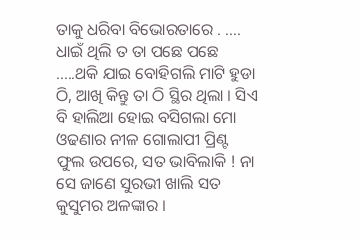ତାକୁ ଧରିବା ବିଭୋରତାରେ . .... ଧାଇଁ ଥିଲି ତ ତା ପଛେ ପଛେ .....ଥକି ଯାଇ ବୋହିଗଲି ମାଟି ହୁଡା ଠି, ଆଖି କିନ୍ତୁ ତା ଠି ସ୍ଥିର ଥିଲା । ସିଏ ବି ହାଲିଆ ହୋଇ ବସିଗଲା ମୋ ଓଢଣାର ନୀଳ ଗୋଲାପୀ ପ୍ରିଣ୍ଟ ଫୁଲ ଉପରେ, ସତ ଭାବିଲାକି ! ନା ସେ ଜାଣେ ସୁରଭୀ ଖାଲି ସତ କୁସୁମର ଅଳଙ୍କାର ।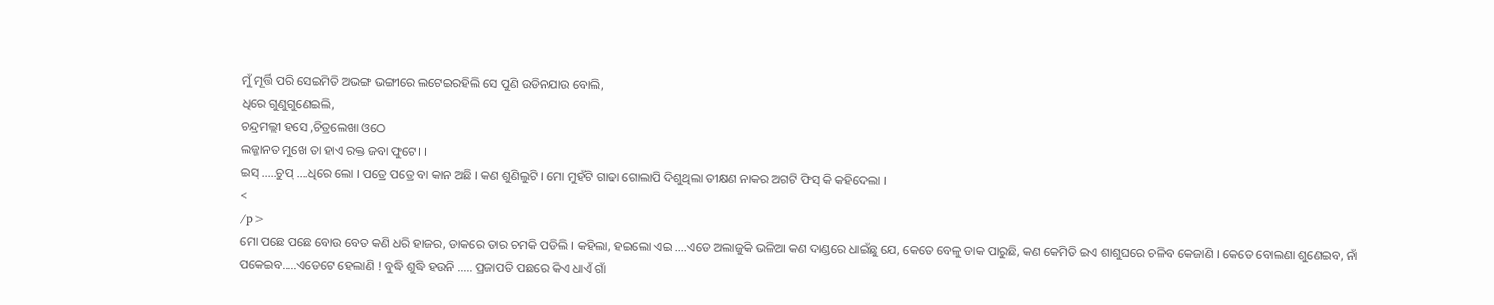ମୁଁ ମୂର୍ତ୍ତି ପରି ସେଇମିତି ଅଭଙ୍ଗ ଭଙ୍ଗୀରେ ଲଟେଇରହିଲି ସେ ପୁଣି ଉଡିନଯାଉ ବୋଲି,
ଧିରେ ଗୁଣୁଗୁଣେଇଲି,
ଚନ୍ଦ୍ରମଲ୍ଲୀ ହସେ ,ଚିତ୍ରଲେଖା ଓଠେ
ଲଜ୍ଜାନତ ମୁଖେ ତା ହାଏ ରକ୍ତ ଜବା ଫୁଟେ। ।
ଇସ୍ .....ଚୁପ୍ ....ଧିରେ ଲୋ । ପତ୍ରେ ପତ୍ରେ ବା କାନ ଅଛି । କଣ ଶୁଣିଲୁଟି । ମୋ ମୁହଁଟି ଗାଢା ଗୋଲାପି ଦିଶୁଥିଲା ତୀକ୍ଷଣ ନାକର ଅଗଟି ଫିସ୍ କି କହିଦେଲା ।
<
/p>
ମୋ ପଛେ ପଛେ ବୋଉ ବେତ କଣି ଧରି ହାଜର, ଡାକରେ ତାର ଚମକି ପଡିଲି । କହିଲା, ହଇଲୋ ଏଇ ....ଏଡେ ଅଲାଜୁକି ଭଳିଆ କଣ ଦାଣ୍ଡରେ ଧାଇଁଛୁ ଯେ, କେତେ ବେଳୁ ଡାକ ପାରୁଛି, କଣ କେମିତି ଇଏ ଶାଶୁଘରେ ଚଳିବ କେଜାଣି । କେତେ ବୋଲଣା ଶୁଣେଇବ, ନାଁ ପକେଇବ.....ଏଡେଟେ ହେଲାଣି ! ବୁଦ୍ଧି ଶୁଦ୍ଧି ହଉନି ..... ପ୍ରଜାପତି ପଛରେ କିଏ ଧାଏଁ ଗାଁ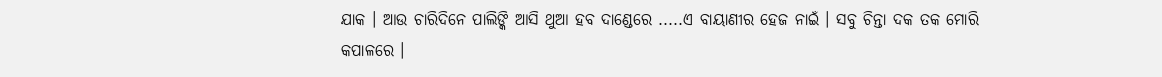ଯାକ । ଆଉ ଚାରିଦିନେ ପାଲିଙ୍କି ଆସି ଥୁଆ ହବ ଦାଣ୍ଡେରେ .....ଏ ବାୟାଣୀର ହେଜ ନାଇଁ । ସବୁ ଚିନ୍ତା ଦକ ତକ ମୋରି କପାଳରେ ।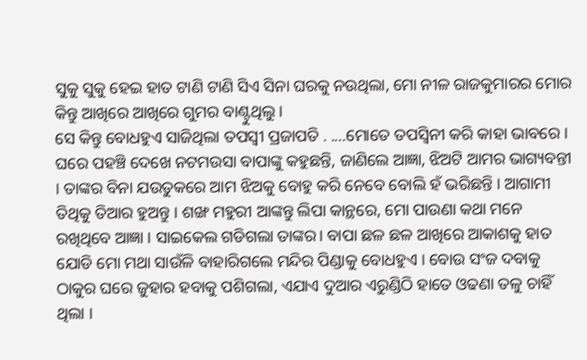ସୁକୁ ସୁକୁ ହେଇ ହାତ ଟାଣି ଟାଣି ସିଏ ସିନା ଘରକୁ ନଉଥିଲା, ମୋ ନୀଳ ରାଜକୁମାରର ମୋର କିନ୍ତୁ ଆଖିରେ ଆଖିରେ ଗୁମର ବାଣ୍ଟୁଥିଲୁ ।
ସେ କିନ୍ତୁ ବୋଧହୁଏ ସାଜିଥିଲା ତପସ୍ୱୀ ପ୍ରଜାପତି . ....ମୋତେ ତପସ୍ୱିନୀ କରି କାହା ଭାବରେ ।
ଘରେ ପହଞ୍ଚି ଦେଖେ ନଟମଉସା ବାପାଙ୍କୁ କହୁଛନ୍ତି, ଜାଣିଲେ ଆଜ୍ଞା, ଝିଅଟି ଆମର ଭାଗ୍ୟବନ୍ତୀ । ତାଙ୍କର ବିନା ଯଉତୁକରେ ଆମ ଝିଅକୁ ବୋହୁ କରି ନେବେ ବୋଲି ହଁ ଭରିଛନ୍ତି । ଆଗାମୀ ତିଥିକୁ ତିଆର ହୁଅନ୍ତୁ । ଶଙ୍ଖ ମହୁରୀ ଆଙ୍କନ୍ତୁ ଲିପା କାନ୍ଥରେ, ମୋ ପାଉଣା କଥା ମନେ ରଖିଥିବେ ଆଜ୍ଞା । ସାଇକେଲ ଗଡିଗଲା ତାଙ୍କର। ବାପା ଛଳ ଛଳ ଆଖିରେ ଆକାଶକୁ ହାତ ଯୋଡି ମୋ ମଥା ସାଉଁଳି ବାହାରିଗଲେ ମନ୍ଦିର ପିଣ୍ଡାକୁ ବୋଧହୁଏ । ବୋଉ ସଂଜ ଦବାକୁ ଠାକୁର ଘରେ ଜୁହାର ହବାକୁ ପଶିଗଲା, ଏଯାଏ ଦୁଆର ଏରୁଣ୍ଡିଠି ହାତେ ଓଢଣା ତଳୁ ଚାହିଁ ଥିଲା ।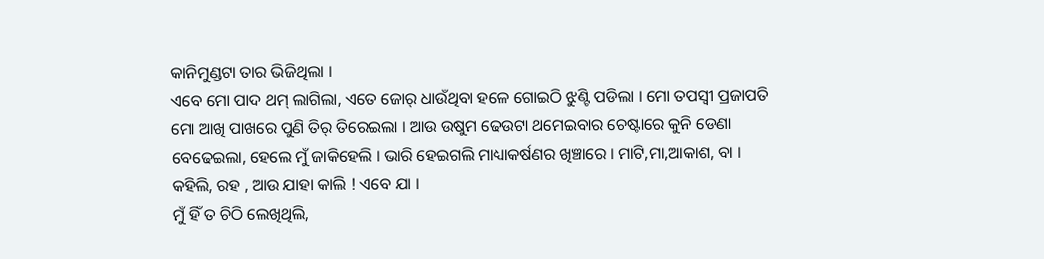କାନିମୁଣ୍ଡଟା ତାର ଭିଜିଥିଲା ।
ଏବେ ମୋ ପାଦ ଥମ୍ ଲାଗିଲା, ଏତେ ଜୋର୍ ଧାଉଁଥିବା ହଳେ ଗୋଇଠି ଝୁଣ୍ଟି ପଡିଲା । ମୋ ତପସ୍ୱୀ ପ୍ରଜାପତି ମୋ ଆଖି ପାଖରେ ପୁଣି ତିର୍ ତିରେଇଲା । ଆଉ ଉଷୁମ ଢେଉଟା ଥମେଇବାର ଚେଷ୍ଟାରେ କୁନି ଡେଣା ବେଢେଇଲା, ହେଲେ ମୁଁ ଜାକିହେଲି । ଭାରି ହେଇଗଲି ମାଧ୍ୟାକର୍ଷଣର ଖିଞ୍ଚାରେ । ମାଟି,ମା,ଆକାଶ, ବା ।
କହିଲି, ରହ , ଆଉ ଯାହା କାଲି ! ଏବେ ଯା ।
ମୁଁ ହିଁ ତ ଚିଠି ଲେଖିଥିଲି,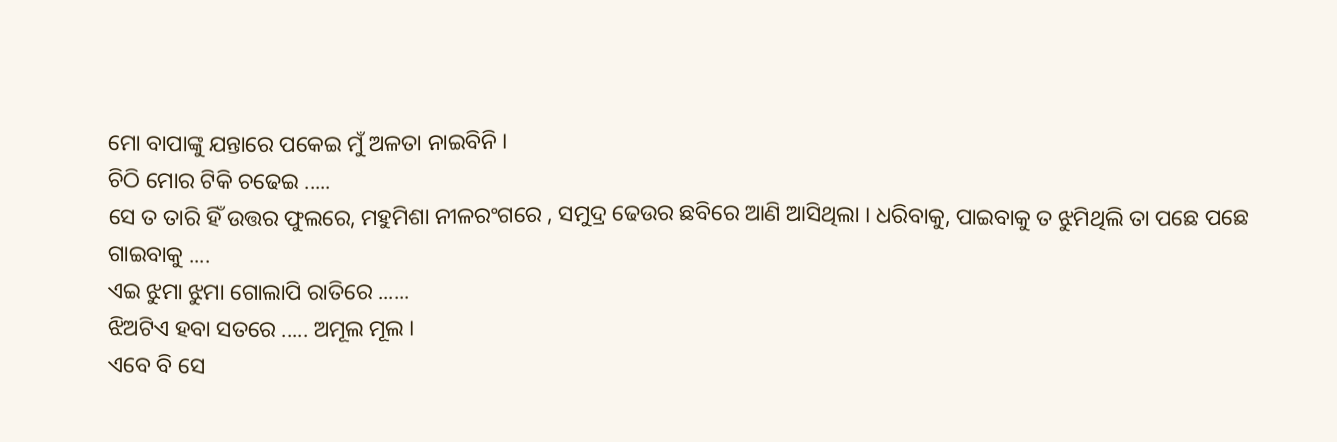ମୋ ବାପାଙ୍କୁ ଯନ୍ତାରେ ପକେଇ ମୁଁ ଅଳତା ନାଇବିନି ।
ଚିଠି ମୋର ଟିକି ଚଢେଇ .....
ସେ ତ ତାରି ହିଁ ଉତ୍ତର ଫୁଲରେ, ମହୁମିଶା ନୀଳରଂଗରେ , ସମୁଦ୍ର ଢେଉର ଛବିରେ ଆଣି ଆସିଥିଲା । ଧରିବାକୁ, ପାଇବାକୁ ତ ଝୁମିଥିଲି ତା ପଛେ ପଛେ ଗାଇବାକୁ ....
ଏଇ ଝୁମା ଝୁମା ଗୋଲାପି ରାତିରେ ......
ଝିଅଟିଏ ହବା ସତରେ ..... ଅମୂଲ ମୂଲ ।
ଏବେ ବି ସେ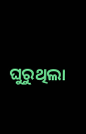ଘୁରୁଥିଲା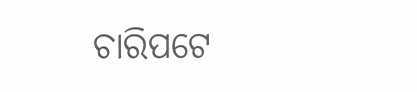ଚାରିପଟେ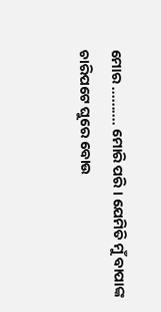ମୋର .......... ମୋରି ପରି । ଯେମିତି ମୁଁ ବାପାଙ୍କ ଚାରିପଟେ ଘୁରେ ବୋଉ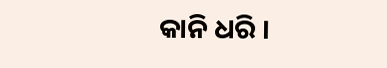କାନି ଧରି ।